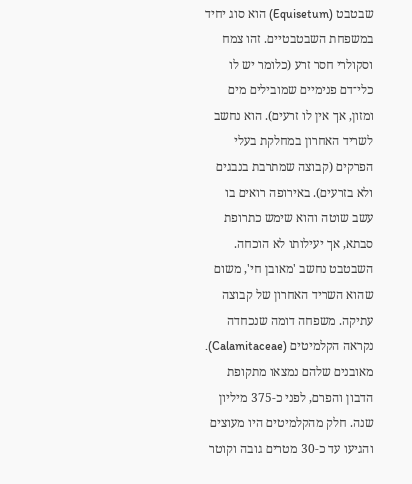שבטבט (Equisetum) הוא סוג יחיד במשפחת השבטבטיים. זהו צמח וסקולרי חסר זרע (כלומר יש לו כלי־דם פנימיים שמובילים מים ומזון, אך אין לו זרעים). הוא נחשב לשריד האחרון במחלקת בעלי הפרקים (קבוצה שמתרבת בנבגים ולא בזרעים). באירופה רואים בו עשב שוטה והוא שימש כתרופת סבתא, אך יעילותו לא הוכחה.
השבטבט נחשב 'מאובן חי', משום שהוא השריד האחרון של קבוצה עתיקה. משפחה דומה שנכחדה נקראה הקלמיטים (Calamitaceae). מאובנים שלהם נמצאו מתקופת הדבון והפרם, לפני כ‑375 מיליון שנה. חלק מהקלמיטים היו מעוצים והגיעו עד כ‑30 מטרים גובה וקוטר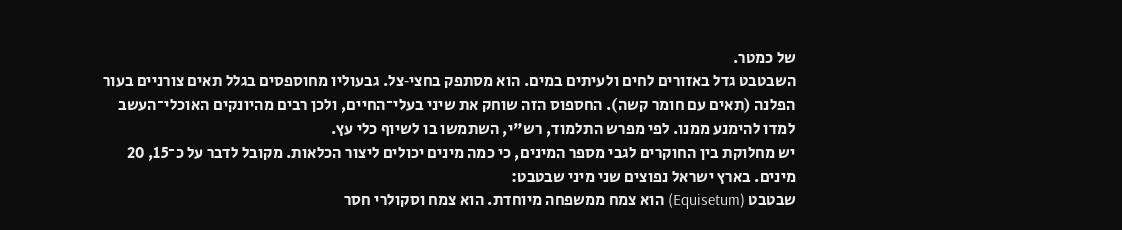של כמטר.
השבטבט גדל באזורים לחים ולעיתים במים. הוא מסתפק בחצי‑צל. גבעוליו מחוספסים בגלל תאים צורניים בעור הפלנה (תאים עם חומר קשה). החספוס הזה שוחק את שיני בעלי־החיים, ולכן רבים מהיונקים האוכלי־העשב למדו להימנע ממנו. לפי מפרש התלמוד, רש"י, השתמשו בו לשיוף כלי עץ.
יש מחלוקת בין החוקרים לגבי מספר המינים, כי כמה מינים יכולים ליצור הכלאות. מקובל לדבר על כ־15, 20 מינים. בארץ ישראל נפוצים שני מיני שבטבט:
שבטבט (Equisetum) הוא צמח ממשפחה מיוחדת. הוא צמח וסקולרי חסר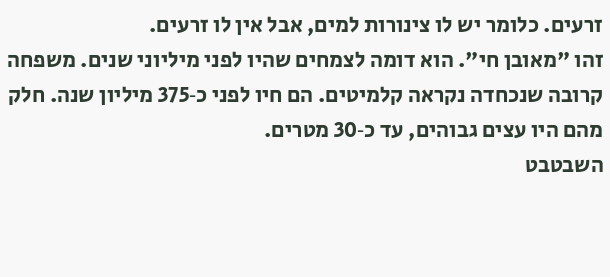זרעים. כלומר יש לו צינורות למים, אבל אין לו זרעים.
זהו "מאובן חי". הוא דומה לצמחים שהיו לפני מיליוני שנים. משפחה קרובה שנכחדה נקראה קלמיטים. הם חיו לפני כ‑375 מיליון שנה. חלק מהם היו עצים גבוהים, עד כ‑30 מטרים.
השבטבט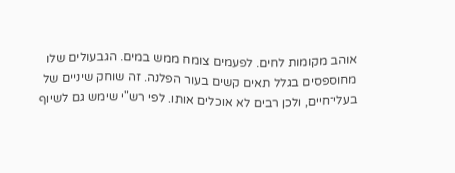אוהב מקומות לחים. לפעמים צומח ממש במים. הגבעולים שלו מחוספסים בגלל תאים קשים בעור הפלנה. זה שוחק שיניים של בעלי־חיים, ולכן רבים לא אוכלים אותו. לפי רש"י שימש גם לשיוף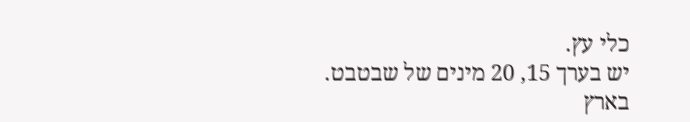כלי עץ.
יש בערך 15, 20 מינים של שבטבט. בארץ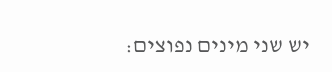יש שני מינים נפוצים: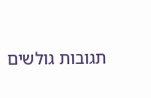תגובות גולשים